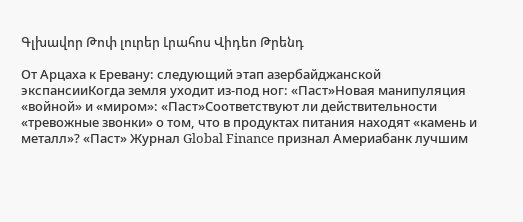Գլխավոր Թոփ լուրեր Լրահոս Վիդեո Թրենդ

От Арцаха к Еревану: следующий этап азербайджанской экспансииКогда земля уходит из-под ног: «Паст»Новая манипуляция «войной» и «миром»: «Паст»Соответствуют ли действительности «тревожные звонки» о том, что в продуктах питания находят «камень и металл»? «Паст» Журнал Global Finance признал Америабанк лучшим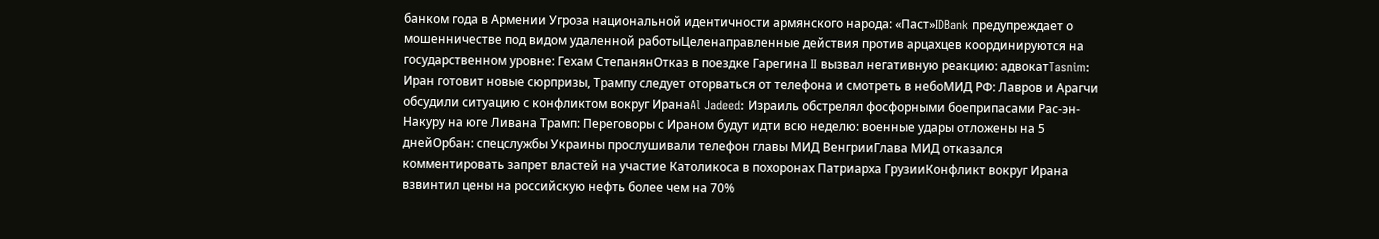банком года в Армении Угроза национальной идентичности армянского народа: «Паст»IDBank предупреждает о мошенничестве под видом удаленной работыЦеленаправленные действия против арцахцев координируются на государственном уровне: Гехам СтепанянОтказ в поездке Гарегина II вызвал негативную реакцию: адвокатTasnim: Иран готовит новые сюрпризы, Трампу следует оторваться от телефона и смотреть в небоМИД РФ: Лавров и Арагчи обсудили ситуацию с конфликтом вокруг ИранаAl Jadeed: Израиль обстрелял фосфорными боеприпасами Рас-эн-Накуру на юге Ливана Трамп: Переговоры с Ираном будут идти всю неделю: военные удары отложены на 5 днейОрбан: спецслужбы Украины прослушивали телефон главы МИД ВенгрииГлава МИД отказался комментировать запрет властей на участие Католикоса в похоронах Патриарха ГрузииКонфликт вокруг Ирана взвинтил цены на российскую нефть более чем на 70%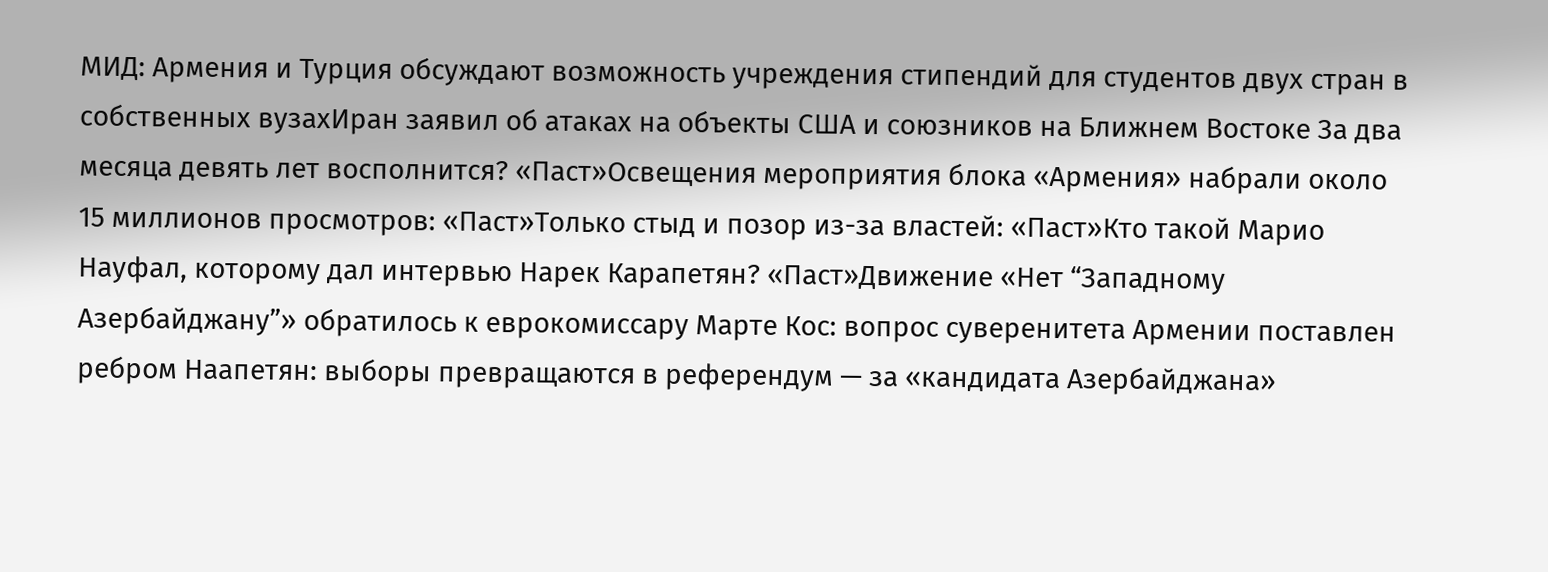МИД: Армения и Турция обсуждают возможность учреждения стипендий для студентов двух стран в собственных вузахИран заявил об атаках на объекты США и союзников на Ближнем Востоке За два месяца девять лет восполнится? «Паст»Освещения мероприятия блока «Армения» набрали около 15 миллионов просмотров: «Паст»Только стыд и позор из-за властей: «Паст»Кто такой Марио Науфал, которому дал интервью Нарек Карапетян? «Паст»Движение «Нет “Западному Азербайджану”» обратилось к еврокомиссару Марте Кос: вопрос суверенитета Армении поставлен ребром Наапетян: выборы превращаются в референдум — за «кандидата Азербайджана»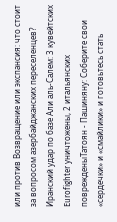или против Возвращение или экспансия: что стоит за вопросом азербайджанских переселенцев? Иранский удар по базе Али аль‑Салем: 3 кувейтских Eurofighter уничтожены, 2 итальянских поврежденыТатоян - Пашиняну: Соберите свои «сердечки» и «смайлики» и готовьтесь стать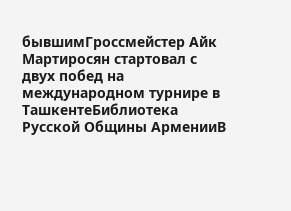бывшимГроссмейстер Айк Мартиросян стартовал с двух побед на международном турнире в ТашкентеБиблиотека Русской Общины АрменииВ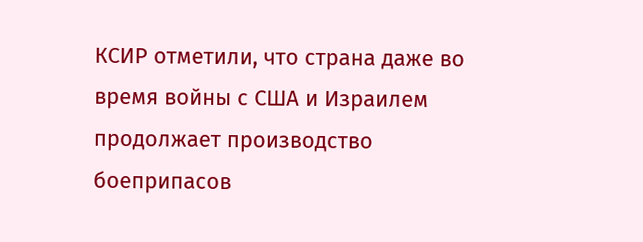КСИР отметили, что страна даже во время войны с США и Израилем продолжает производство боеприпасов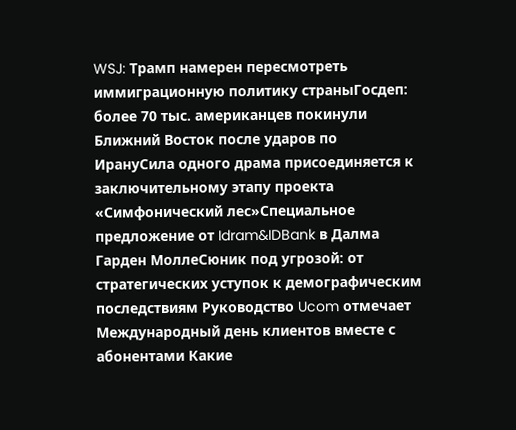WSJ: Трамп намерен пересмотреть иммиграционную политику страныГосдеп: более 70 тыс. американцев покинули Ближний Восток после ударов по ИрануСила одного драма присоединяется к заключительному этапу проекта «Симфонический лес»Специальное предложение от Idram&IDBank в Далма Гарден МоллеСюник под угрозой: от стратегических уступок к демографическим последствиям Руководство Ucom отмечает Международный день клиентов вместе с абонентами Какие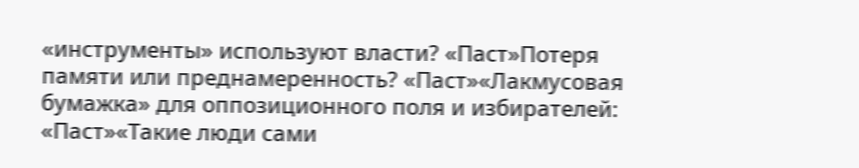«инструменты» используют власти? «Паст»Потеря памяти или преднамеренность? «Паст»«Лакмусовая бумажка» для оппозиционного поля и избирателей: «Паст»«Такие люди сами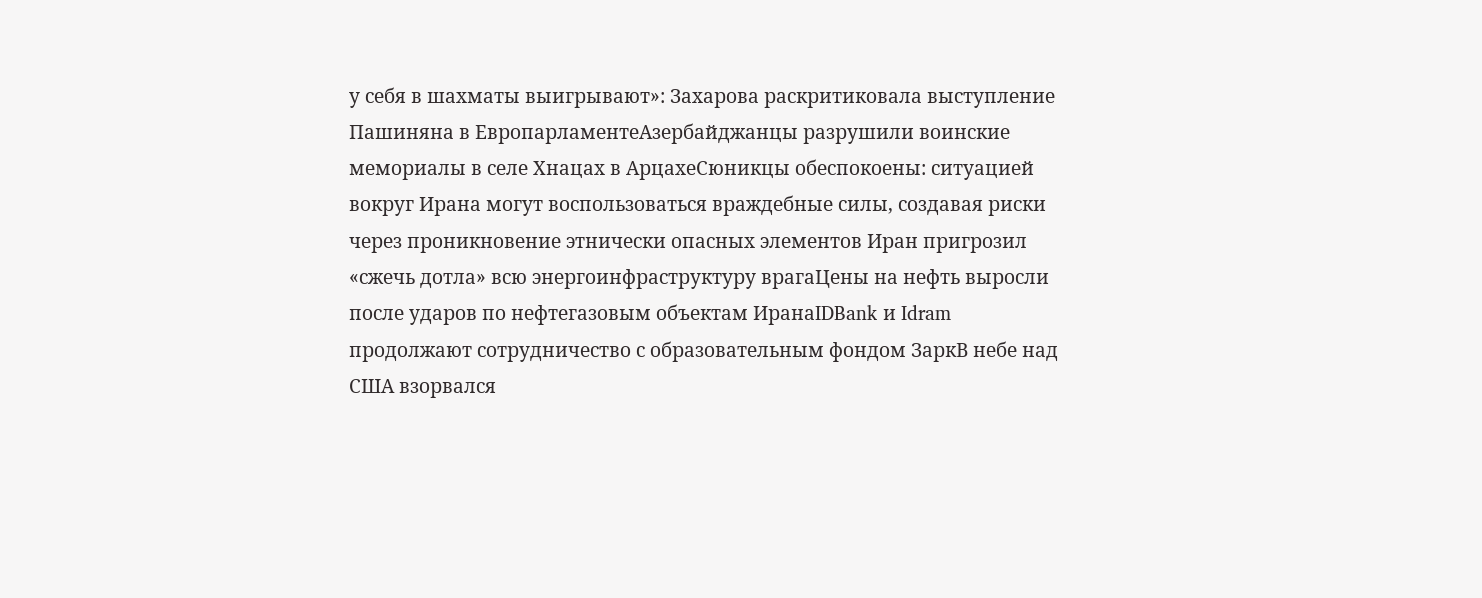у себя в шахматы выигрывают»: Захарова раскритиковала выступление Пашиняна в ЕвропарламентеАзербайджанцы разрушили воинские мемориалы в селе Хнацах в АрцахеСюникцы обеспокоены: ситуацией вокруг Ирана могут воспользоваться враждебные силы, создавая риски через проникновение этнически опасных элементов Иран пригрозил «сжечь дотла» всю энергоинфраструктуру врагаЦены на нефть выросли после ударов по нефтегазовым объектам ИранаIDBank и Idram продолжают сотрудничество с образовательным фондом ЗаркВ небе над США взорвался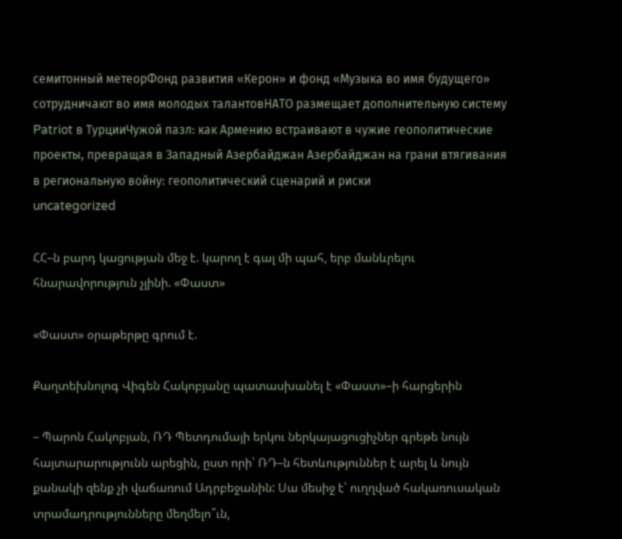семитонный метеорФонд развития «Керон» и фонд «Музыка во имя будущего» сотрудничают во имя молодых талантовНАТО размещает дополнительную систему Patriot в ТурцииЧужой пазл: как Армению встраивают в чужие геополитические проекты, превращая в Западный Азербайджан Азербайджан на грани втягивания в региональную войну: геополитический сценарий и риски
uncategorized

ՀՀ–ն բարդ կացության մեջ է. կարող է գալ մի պահ, երբ մանևրելու հնարավորություն չլինի. «Փաստ»

«Փաստ» օրաթերթը գրում է.

Քաղտեխնոլոգ Վիգեն Հակոբյանը պատասխանել է «Փաստ»–ի հարցերին

– Պարոն Հակոբյան, ՌԴ Պետդումայի երկու ներկայացուցիչներ գրեթե նույն հայտարարությունն արեցին, ըստ որի՝ ՌԴ–ն հետևություններ է արել և նույն քանակի զենք չի վաճառում Ադրբեջանին: Սա մեսիջ է՝ ուղղված հակառուսական տրամադրությունները մեղմելո՞ւն,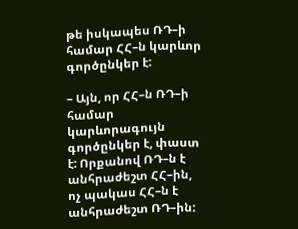թե իսկապես ՌԴ–ի համար ՀՀ–ն կարևոր գործընկեր է:

– Այն, որ ՀՀ–ն ՌԴ–ի համար կարևորագույն գործընկեր է, փաստ է: Որքանով ՌԴ–ն է անհրաժեշտ ՀՀ–ին, ոչ պակաս ՀՀ–ն է անհրաժեշտ ՌԴ–ին: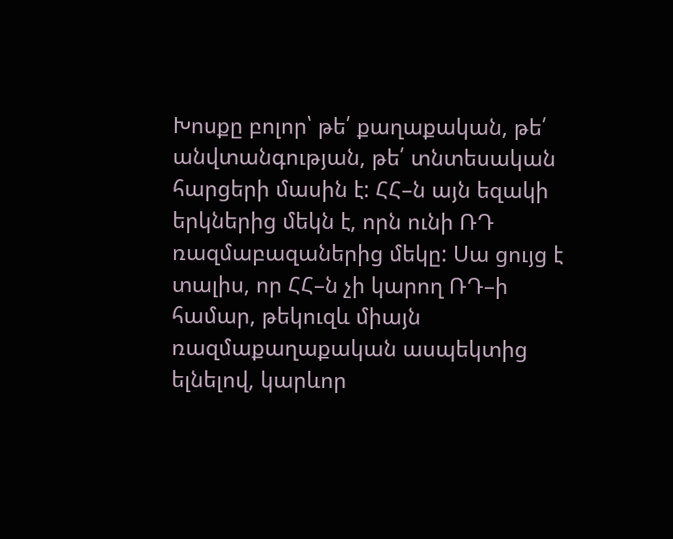Խոսքը բոլոր՝ թե՛ քաղաքական, թե՛ անվտանգության, թե՛ տնտեսական հարցերի մասին է: ՀՀ–ն այն եզակի երկներից մեկն է, որն ունի ՌԴ ռազմաբազաներից մեկը: Սա ցույց է տալիս, որ ՀՀ–ն չի կարող ՌԴ–ի համար, թեկուզև միայն ռազմաքաղաքական ասպեկտից ելնելով, կարևոր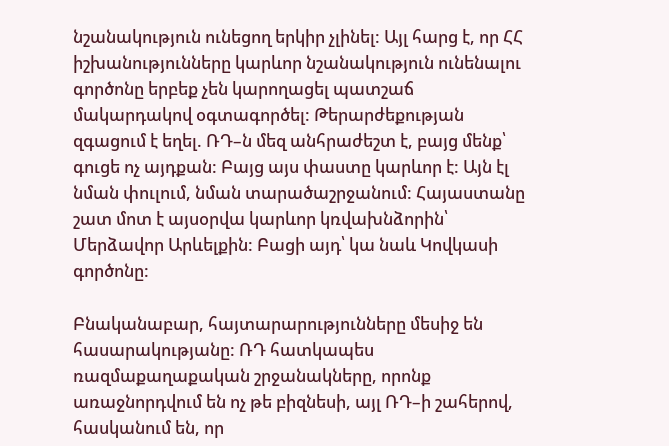նշանակություն ունեցող երկիր չլինել: Այլ հարց է, որ ՀՀ իշխանությունները կարևոր նշանակություն ունենալու գործոնը երբեք չեն կարողացել պատշաճ մակարդակով օգտագործել: Թերարժեքության զգացում է եղել. ՌԴ–ն մեզ անհրաժեշտ է, բայց մենք՝ գուցե ոչ այդքան: Բայց այս փաստը կարևոր է: Այն էլ նման փուլում, նման տարածաշրջանում: Հայաստանը շատ մոտ է այսօրվա կարևոր կռվախնձորին՝ Մերձավոր Արևելքին: Բացի այդ՝ կա նաև Կովկասի գործոնը:

Բնականաբար, հայտարարությունները մեսիջ են հասարակությանը: ՌԴ հատկապես ռազմաքաղաքական շրջանակները, որոնք առաջնորդվում են ոչ թե բիզնեսի, այլ ՌԴ–ի շահերով, հասկանում են, որ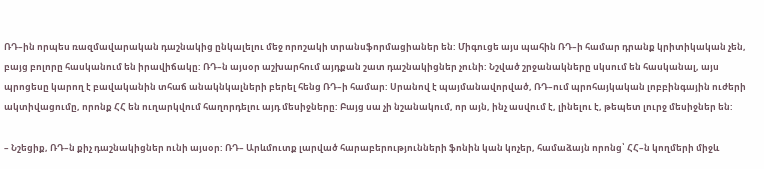ՌԴ–ին որպես ռազմավարական դաշնակից ընկալելու մեջ որոշակի տրանսֆորմացիաներ են: Միգուցե այս պահին ՌԴ–ի համար դրանք կրիտիկական չեն, բայց բոլորը հասկանում են իրավիճակը: ՌԴ–ն այսօր աշխարհում այդքան շատ դաշնակիցներ չունի: Նշված շրջանակները սկսում են հասկանալ, այս պրոցեսը կարող է բավականին տհաճ անակնկալների բերել հենց ՌԴ–ի համար: Սրանով է պայմանավորված, ՌԴ–ում պրոհայկական լոբբինգային ուժերի ակտիվացումը, որոնք ՀՀ են ուղարկվում հաղորդելու այդ մեսիջները: Բայց սա չի նշանակում, որ այն, ինչ ասվում է, լինելու է, թեպետ լուրջ մեսիջներ են:

– Նշեցիք, ՌԴ–ն քիչ դաշնակիցներ ունի այսօր: ՌԴ– Արևմուտք լարված հարաբերությունների ֆոնին կան կոչեր, համաձայն որոնց՝ ՀՀ–ն կողմերի միջև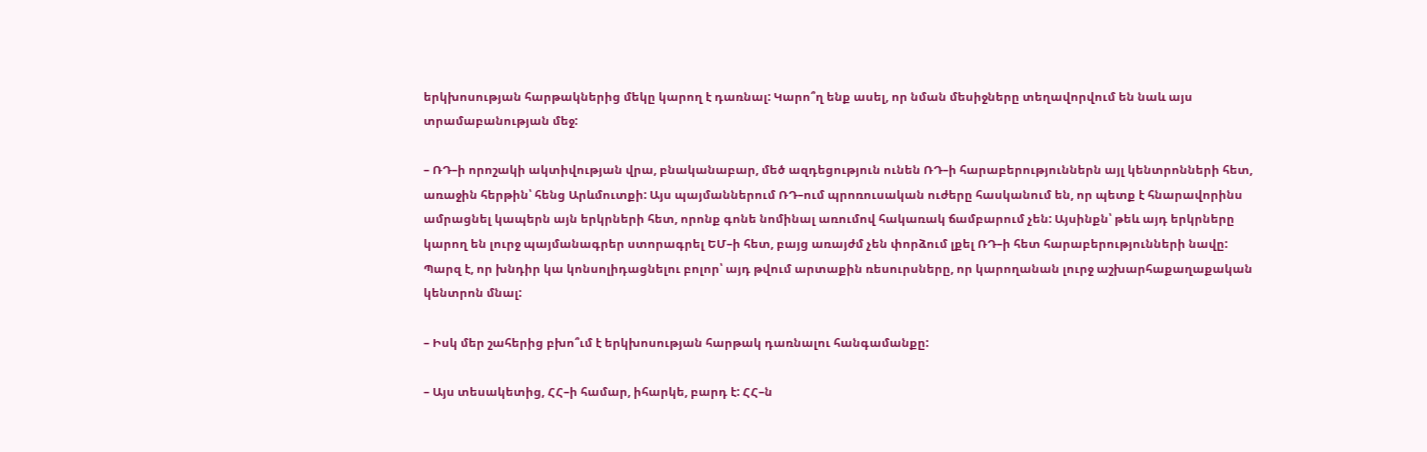երկխոսության հարթակներից մեկը կարող է դառնալ: Կարո՞ղ ենք ասել, որ նման մեսիջները տեղավորվում են նաև այս տրամաբանության մեջ:

– ՌԴ–ի որոշակի ակտիվության վրա, բնականաբար, մեծ ազդեցություն ունեն ՌԴ–ի հարաբերություններն այլ կենտրոնների հետ, առաջին հերթին՝ հենց Արևմուտքի: Այս պայմաններում ՌԴ–ում պրոռուսական ուժերը հասկանում են, որ պետք է հնարավորինս ամրացնել կապերն այն երկրների հետ, որոնք գոնե նոմինալ առումով հակառակ ճամբարում չեն: Այսինքն՝ թեև այդ երկրները կարող են լուրջ պայմանագրեր ստորագրել ԵՄ–ի հետ, բայց առայժմ չեն փորձում լքել ՌԴ–ի հետ հարաբերությունների նավը: Պարզ է, որ խնդիր կա կոնսոլիդացնելու բոլոր՝ այդ թվում արտաքին ռեսուրսները, որ կարողանան լուրջ աշխարհաքաղաքական կենտրոն մնալ:

– Իսկ մեր շահերից բխո՞ւմ է երկխոսության հարթակ դառնալու հանգամանքը:

– Այս տեսակետից, ՀՀ–ի համար, իհարկե, բարդ է: ՀՀ–ն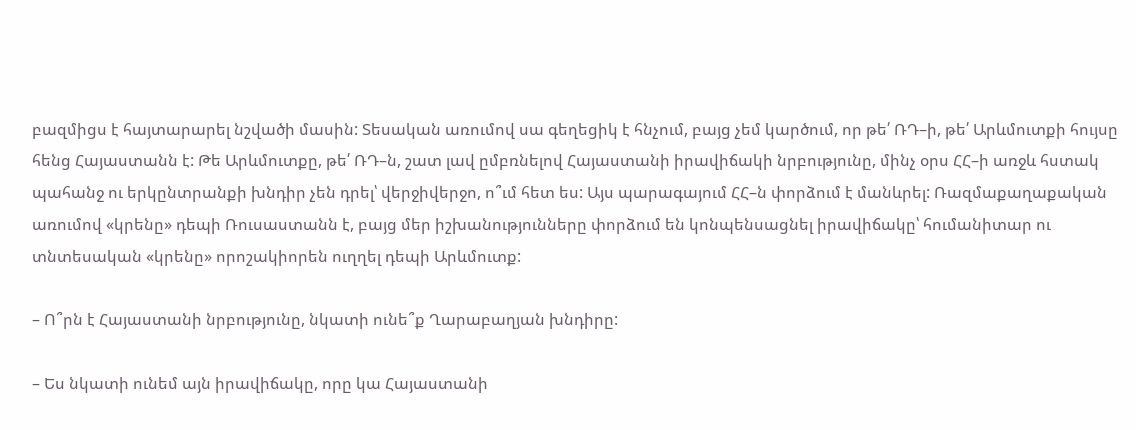բազմիցս է հայտարարել նշվածի մասին: Տեսական առումով սա գեղեցիկ է հնչում, բայց չեմ կարծում, որ թե՛ ՌԴ–ի, թե՛ Արևմուտքի հույսը հենց Հայաստանն է: Թե Արևմուտքը, թե՛ ՌԴ–ն, շատ լավ ըմբռնելով Հայաստանի իրավիճակի նրբությունը, մինչ օրս ՀՀ–ի առջև հստակ պահանջ ու երկընտրանքի խնդիր չեն դրել՝ վերջիվերջո, ո՞ւմ հետ ես: Այս պարագայում ՀՀ–ն փորձում է մանևրել: Ռազմաքաղաքական առումով «կրենը» դեպի Ռուսաստանն է, բայց մեր իշխանությունները փորձում են կոնպենսացնել իրավիճակը՝ հումանիտար ու տնտեսական «կրենը» որոշակիորեն ուղղել դեպի Արևմուտք:

– Ո՞րն է Հայաստանի նրբությունը, նկատի ունե՞ք Ղարաբաղյան խնդիրը:

– Ես նկատի ունեմ այն իրավիճակը, որը կա Հայաստանի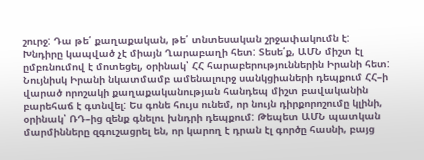շուրջ: Դա թե՛ քաղաքական, թե՛ տնտեսական շրջափակումն է: Խնդիրը կապված չէ միայն Ղարաբաղի հետ: Տեսե՛ք, ԱՄՆ միշտ էլ ըմբռնումով է մոտեցել, օրինակ՝ ՀՀ հարաբերություններին Իրանի հետ: Նույնիսկ Իրանի նկատմամբ ամենալուրջ սանկցիաների դեպքում ՀՀ–ի վարած որոշակի քաղաքականության հանդեպ միշտ բավականին բարեհաճ է գտնվել: Ես գոնե հույս ունեմ, որ նույն դիրքորոշումը կլինի, օրինակ՝ ՌԴ–ից զենք գնելու խնդրի դեպքում: Թեպետ ԱՄՆ պատկան մարմինները զգուշացրել են, որ կարող է դրան էլ գործը հասնի, բայց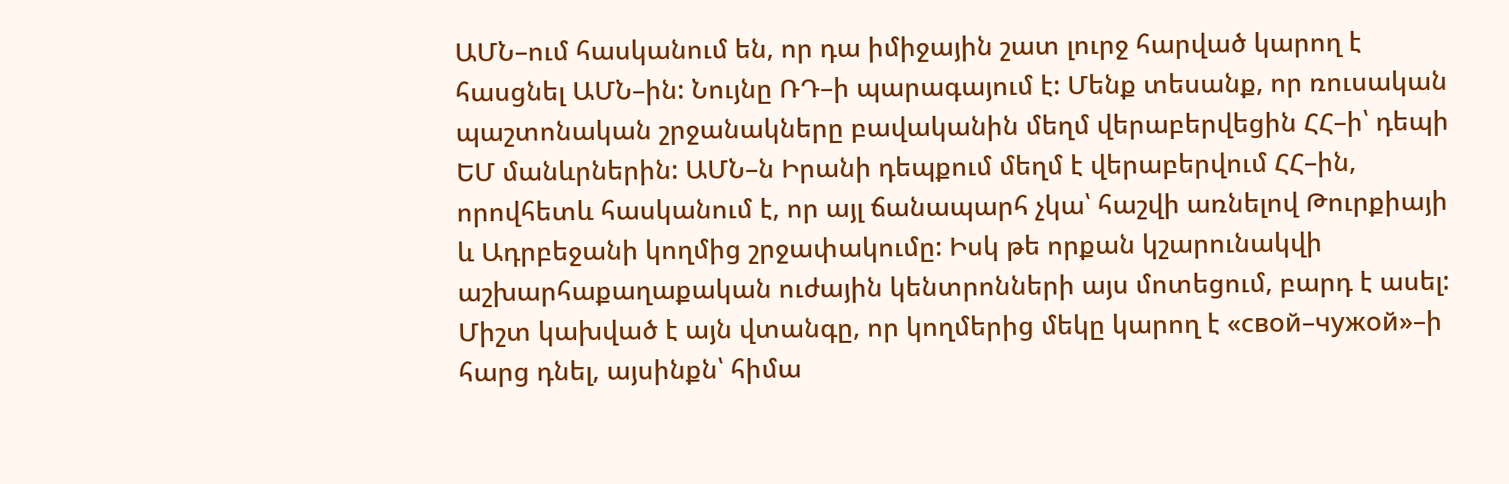ԱՄՆ–ում հասկանում են, որ դա իմիջային շատ լուրջ հարված կարող է հասցնել ԱՄՆ–ին: Նույնը ՌԴ–ի պարագայում է: Մենք տեսանք, որ ռուսական պաշտոնական շրջանակները բավականին մեղմ վերաբերվեցին ՀՀ–ի՝ դեպի ԵՄ մանևրներին: ԱՄՆ–ն Իրանի դեպքում մեղմ է վերաբերվում ՀՀ–ին, որովհետև հասկանում է, որ այլ ճանապարհ չկա՝ հաշվի առնելով Թուրքիայի և Ադրբեջանի կողմից շրջափակումը: Իսկ թե որքան կշարունակվի աշխարհաքաղաքական ուժային կենտրոնների այս մոտեցում, բարդ է ասել: Միշտ կախված է այն վտանգը, որ կողմերից մեկը կարող է «свой–чужой»–ի հարց դնել, այսինքն՝ հիմա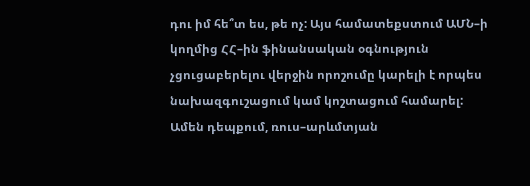դու իմ հե՞տ ես, թե ոչ: Այս համատեքստում ԱՄՆ–ի կողմից ՀՀ–ին ֆինանսական օգնություն չցուցաբերելու վերջին որոշումը կարելի է որպես նախազգուշացում կամ կոշտացում համարել: Ամեն դեպքում, ռուս–արևմտյան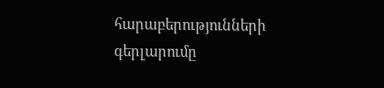հարաբերությունների գերլարումը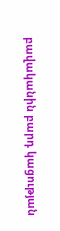բավականին բարդ կացության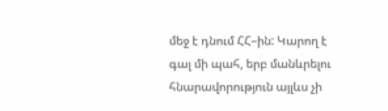մեջ է դնում ՀՀ–ին: Կարող է գալ մի պահ, երբ մանևրելու հնարավորություն այլևս չի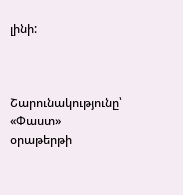լինի:



Շարունակությունը՝ «Փաստ» օրաթերթի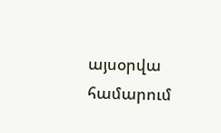այսօրվա համարում